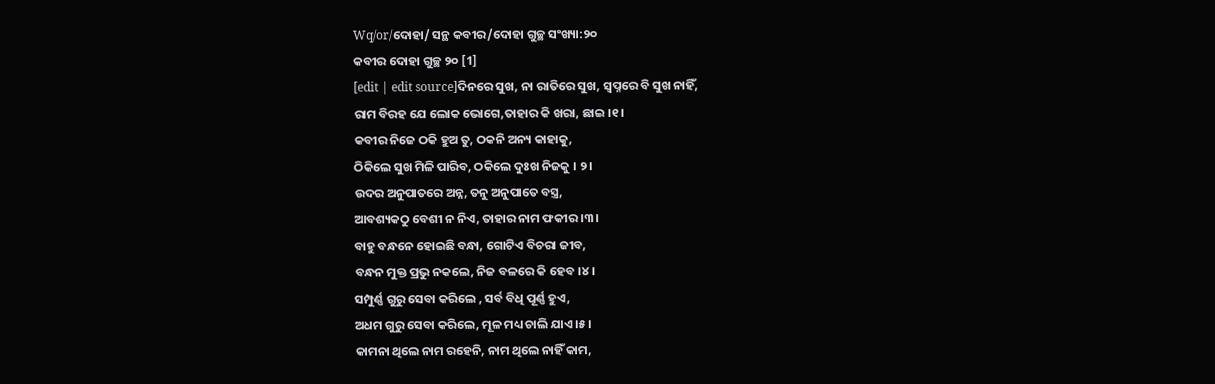Wq/or/ଦୋହା/ ସନ୍ଥ କବୀର/ଦୋହା ଗୁଚ୍ଛ ସଂଖ୍ୟା:୨୦
କବୀର ଦୋହା ଗୁଚ୍ଛ ୨୦ [1]
[edit | edit source]ଦିନରେ ସୁଖ, ନା ରାତିରେ ସୁଖ, ସ୍ଵପ୍ନରେ ବି ସୁଖ ନାହିଁ,
ରାମ ବିରହ ଯେ ଲୋକ ଭୋଗେ,ତାହାର କି ଖରା, ଛାଇ ।୧।
କବୀର ନିଜେ ଠକି ହୁଅ ତୁ, ଠକନି ଅନ୍ୟ କାହାକୁ,
ଠିକିଲେ ସୁଖ ମିଳି ପାରିବ, ଠକିଲେ ଦୁଃଖ ନିଜକୁ । ୨।
ଉଦର ଅନୁପାତରେ ଅନ୍ନ, ତନୁ ଅନୁପାତେ ବସ୍ତ୍ର,
ଆବଶ୍ୟକଠୁ ବେଶୀ ନ ନିଏ, ତାହାର ନାମ ଫକୀର ।୩।
ବାହୁ ବନ୍ଧନେ ହୋଇଛି ବନ୍ଧା, ଗୋଟିଏ ବିଚରା ଜୀବ,
ବନ୍ଧନ ମୁକ୍ତ ପ୍ରଭୁ ନକଲେ, ନିଜ ବଳରେ କି ହେବ ।୪।
ସମ୍ପୁର୍ଣ୍ଣ ଗୁରୁ ସେବା କରିଲେ , ସର୍ବ ବିଧି ପୂର୍ଣ୍ଣ ହୁଏ,
ଅଧମ ଗୁରୁ ସେବା କରିଲେ, ମୂଳ ମଧ୍ୟ ଚାଲି ଯାଏ ।୫।
କାମନା ଥିଲେ ନାମ ରହେନି, ନାମ ଥିଲେ ନାହିଁ କାମ,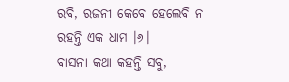ରବି, ରଜନୀ କେବେ ହେଲେବି ନ ରହନ୍ତି ଏକ ଧାମ ।୬।
ବାସନା କଥା କହନ୍ତି ସବୁ,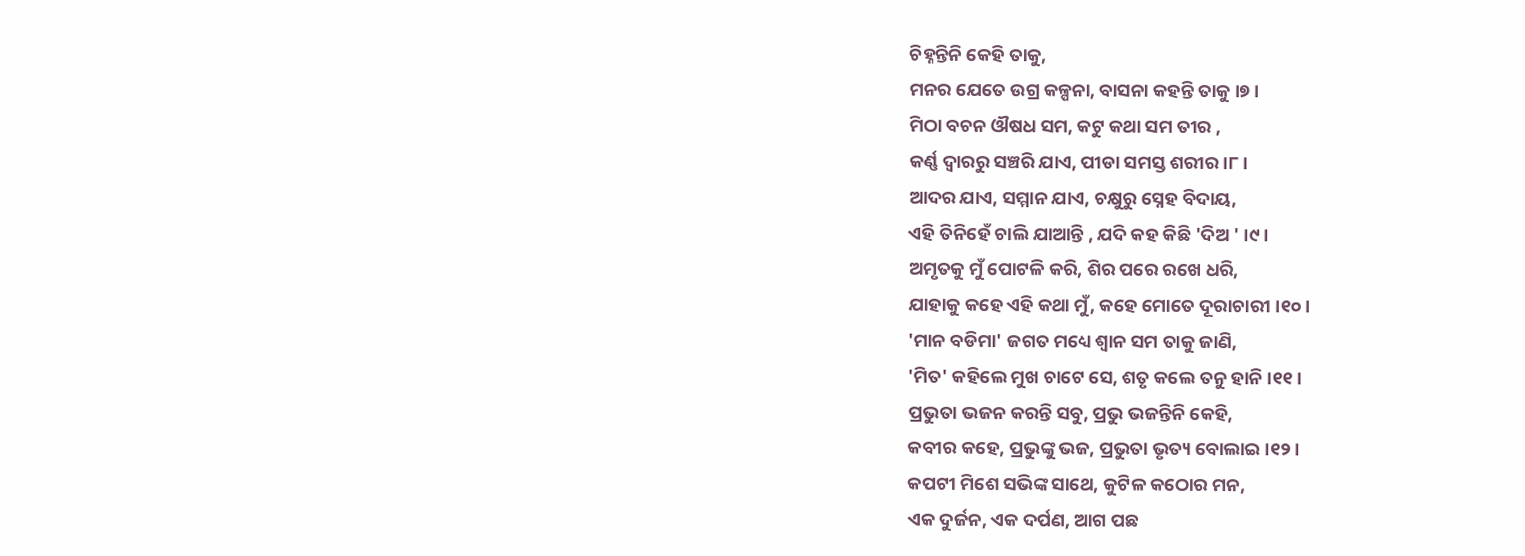ଚିହ୍ନନ୍ତିନି କେହି ତାକୁ,
ମନର ଯେତେ ଉଗ୍ର କଳ୍ପନା, ବାସନା କହନ୍ତି ତାକୁ ।୭।
ମିଠା ବଚନ ଔଷଧ ସମ, କଟୁ କଥା ସମ ତୀର ,
କର୍ଣ୍ଣ ଦ୍ଵାରରୁ ସଞ୍ଚରି ଯାଏ, ପୀଡା ସମସ୍ତ ଶରୀର ।୮।
ଆଦର ଯାଏ, ସମ୍ମାନ ଯାଏ, ଚକ୍ଷୁରୁ ସ୍ନେହ ବିଦାୟ,
ଏହି ତିନିହେଁ ଚାଲି ଯାଆନ୍ତି , ଯଦି କହ କିଛି 'ଦିଅ ' ।୯।
ଅମୃତକୁ ମୁଁ ପୋଟଳି କରି, ଶିର ପରେ ରଖେ ଧରି,
ଯାହାକୁ କହେ ଏହି କଥା ମୁଁ, କହେ ମୋତେ ଦୂରାଚାରୀ ।୧୦।
'ମାନ ବଡିମା' ଜଗତ ମଧ୍ୟେ ଶ୍ଵାନ ସମ ତାକୁ ଜାଣି,
'ମିତ' କହିଲେ ମୁଖ ଚାଟେ ସେ, ଶତୃ କଲେ ତନୁ ହାନି ।୧୧।
ପ୍ରଭୁତା ଭଜନ କରନ୍ତି ସବୁ, ପ୍ରଭୁ ଭଜନ୍ତିନି କେହି,
କବୀର କହେ, ପ୍ରଭୁଙ୍କୁ ଭଜ, ପ୍ରଭୁତା ଭୃତ୍ୟ ବୋଲାଇ ।୧୨।
କପଟୀ ମିଶେ ସଭିଙ୍କ ସାଥେ, କୁଟିଳ କଠୋର ମନ,
ଏକ ଦୁର୍ଜନ, ଏକ ଦର୍ପଣ, ଆଗ ପଛ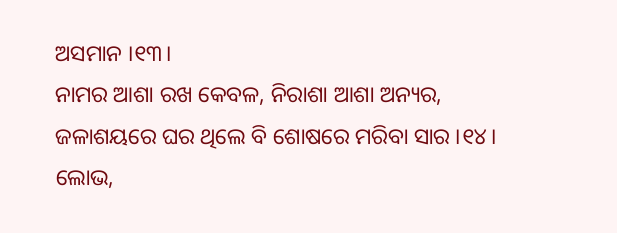ଅସମାନ ।୧୩।
ନାମର ଆଶା ରଖ କେବଳ, ନିରାଶା ଆଶା ଅନ୍ୟର,
ଜଳାଶୟରେ ଘର ଥିଲେ ବି ଶୋଷରେ ମରିବା ସାର ।୧୪।
ଲୋଭ,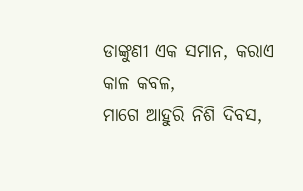ଡାଙ୍କୁଣୀ ଏକ ସମାନ, କରାଏ କାଳ କବଳ,
ମାଗେ ଆହୁରି ନିଶି ଦିବସ,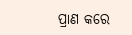ପ୍ରାଣ କରେ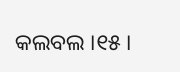କଲବଲ ।୧୫।